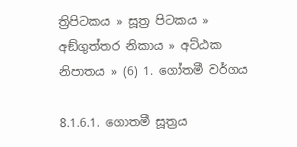ත්‍රිපිටකය » සූත්‍ර පිටකය » අඞ්‌ගුත්‌තර නිකාය » අට්ඨක නිපාතය » (6) 1. ගෝතමී වර්ගය

8.1.6.1. ගොතමී සූත්‍රය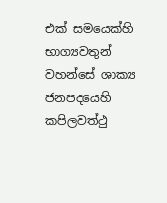එක් සමයෙක්හි භාග්‍යවතුන් වහන්සේ ශාක්‍ය ජනපදයෙහි කපිලවත්ථු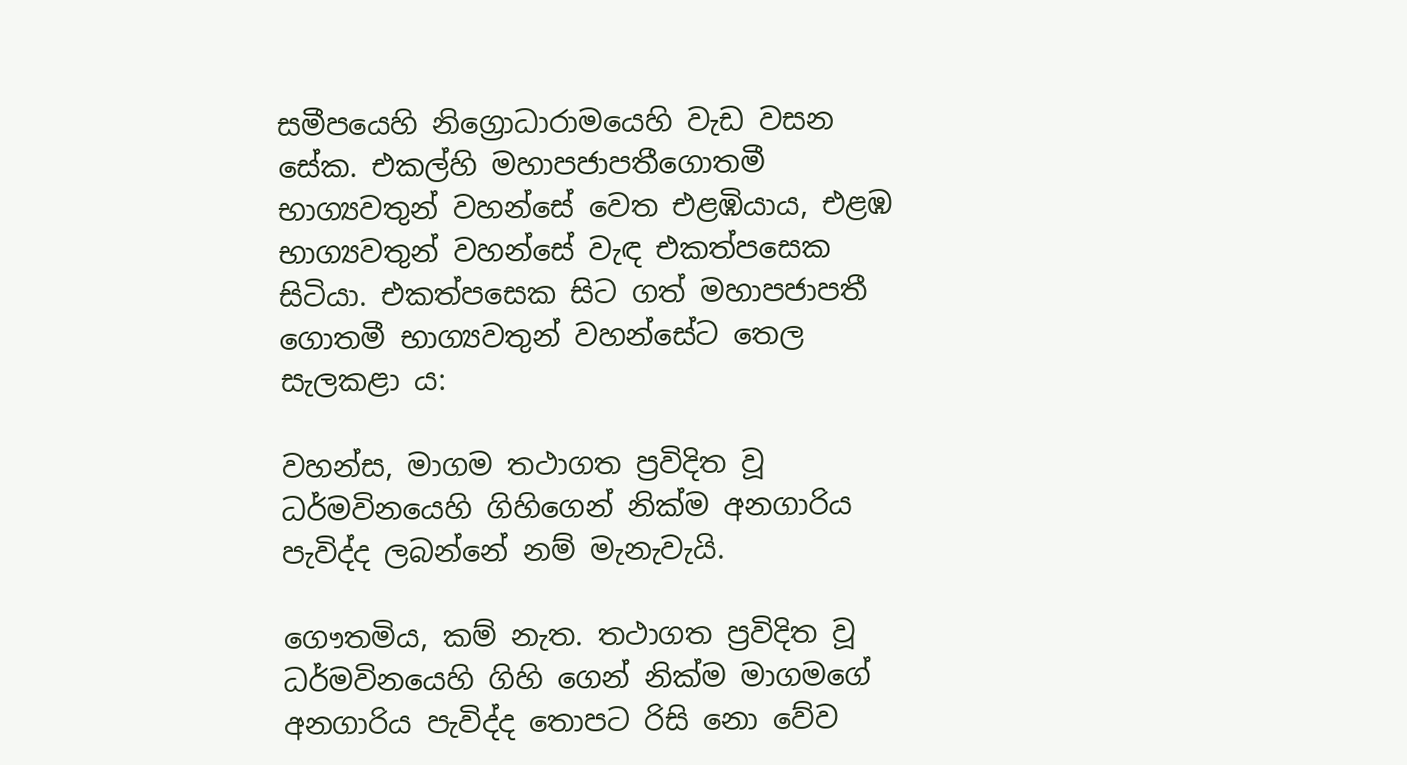සමීපයෙහි නිග්‍රොධාරාමයෙහි වැඩ වසන සේක. එකල්හි මහාපජාපතීගොතමී භාග්‍යවතුන් වහන්සේ වෙත එළඹියාය, එළඹ භාග්‍යවතුන් වහන්සේ වැඳ එකත්පසෙක සිටියා. එකත්පසෙක සිට ගත් මහාපජාපතී ගොතමී භාග්‍යවතුන් වහන්සේට තෙල සැලකළා ය:

වහන්ස, මාගම තථාගත ප්‍ර‍විදිත වූ ධර්මවිනයෙහි ගිහිගෙන් නික්ම අනගාරිය පැවිද්ද ලබන්නේ නම් මැනැවැයි.

ගෞතමිය, කම් නැත. තථාගත ප්‍ර‍විදිත වූ ධර්මවිනයෙහි ගිහි ගෙන් නික්ම මාගමගේ අනගාරිය පැවිද්ද තොපට රිසි නො වේව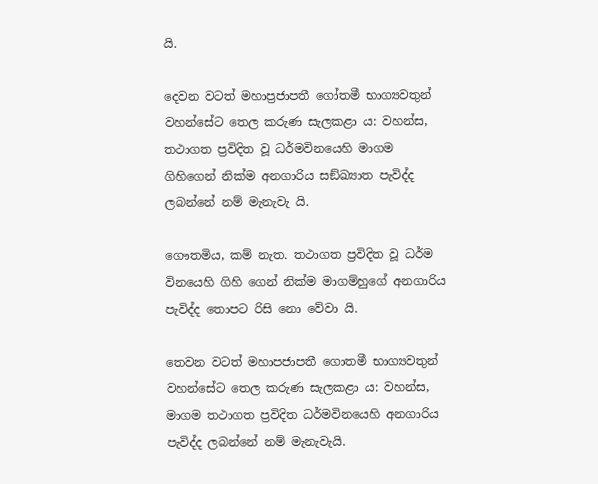යි.

දෙවන වටත් මහාප්‍රජාපතී ගෝතමී භාග්‍යවතුන් වහන්සේට තෙල කරුණ සැලකළා ය: වහන්ස, තථාගත ප්‍ර‍විදිත වූ ධර්මවිනයෙහි මාගම ගිහිගෙන් නික්ම අනගාරිය සඞ්ඛ්‍යාත පැවිද්ද ලබන්නේ නම් මැනැවැ යි.

ගෞතමිය, කම් නැත. තථාගත ප්‍ර‍විදිත වූ ධර්ම විනයෙහි ගිහි ගෙන් නික්ම මාගම්හුගේ අනගාරිය පැවිද්ද තොපට රිසි නො වේවා යි.

තෙවන වටත් මහාපජාපතී ගොතමී භාග්‍යවතුන් වහන්සේට තෙල කරුණ සැලකළා ය: වහන්ස, මාගම තථාගත ප්‍ර‍විදිත ධර්මවිනයෙහි අනගාරිය පැවිද්ද ලබන්නේ නම් මැනැවැයි.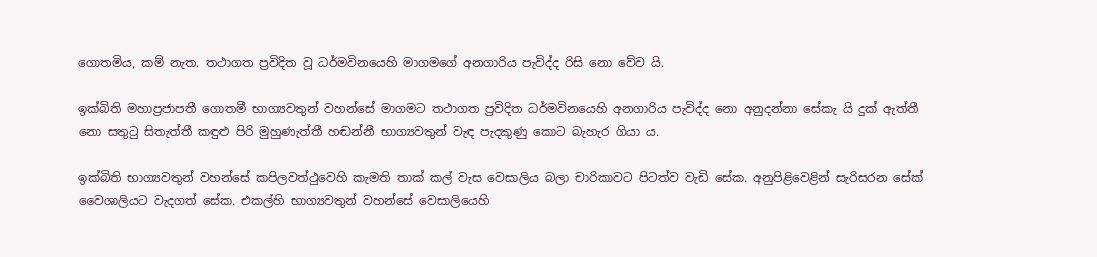ගොතමිය, කම් නැත. තථාගත ප්‍ර‍විදිත වූ ධර්මවිනයෙහි මාගමගේ අනගාරිය පැවිද්ද රිසි නො වේව යි.

ඉක්බිති මහාප්‍ර‍ජාපතී ගොතමී භාග්‍යවතුන් වහන්සේ මාගමට තථාගත ප්‍රවිදිත ධර්මවිනයෙහි අනගාරිය පැවිද්ද නො අනුදන්නා සේකැ යි දුක් ඇත්තී නො සතුටු සිතැත්තී කඳුළු පිරි මුහුණැත්තී හඬන්නී භාග්‍යවතුන් වැඳ පැදකුණු කොට බැහැර ගියා ය.

ඉක්බිති භාග්‍යවතුන් වහන්සේ කපිලවත්ථුවෙහි කැමති තාක් කල් වැස වෙසාලිය බලා චාරිකාවට පිටත්ව වැඩි සේක. අනුපිළිවෙළින් සැරිසරන සේක් වෛශාලියට වැදගත් සේක. එකල්හි භාග්‍යවතුන් වහන්සේ වෙසාලියෙහි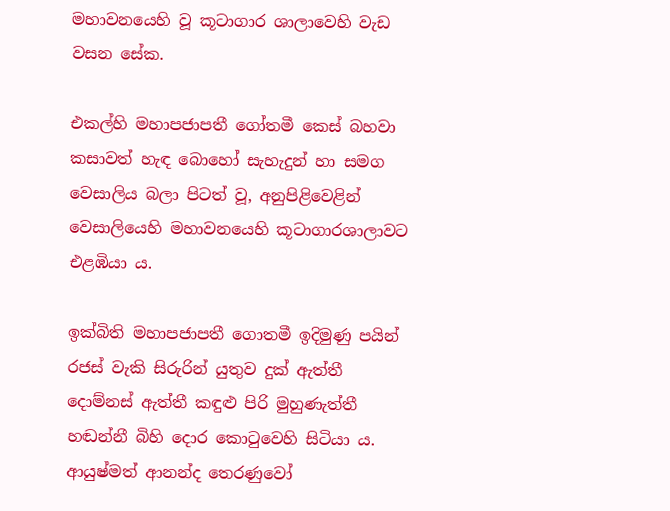මහාවනයෙහි වූ කූටාගාර ශාලාවෙහි වැඩ වසන සේක.

එකල්හි මහාපජාපතී ගෝතමී කෙස් බහවා කසාවත් හැඳ බොහෝ සැහැදුන් හා සමග වෙසාලිය බලා පිටත් වූ, අනුපිළිවෙළින් වෙසාලියෙහි මහාවනයෙහි කූටාගාරශාලාවට එළඹියා ය.

ඉක්බිති මහාපජාපතී ගොතමී ඉදිමුණු පයින් රජස් වැකි සිරුරින් යුතුව දුක් ඇත්තී දොම්නස් ඇත්තී කඳුළු පිරි මුහුණැත්තී හඬන්නී බිහි දොර කොටුවෙහි සිටියා ය. ආයුෂ්මත් ආනන්ද තෙරණුවෝ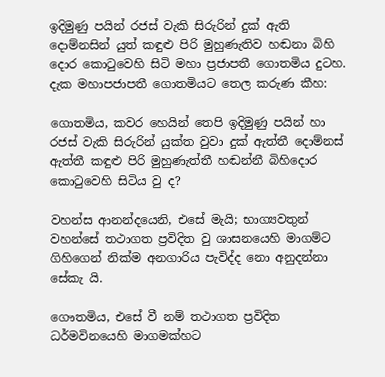ඉදිමුණු පයින් රජස් වැකි සිරුරින් දුක් ඇති දොම්නසින් යුත් කඳුළු පිරි මුහුණැතිව හඬනා බිහි දොර කොටුවෙහි සිටි මහා ප්‍ර‍ජාපතී ගොතමිය දුටහ. දැක මහාපජාපතී ගොතමියට තෙල කරුණ කීහ:

ගොතමිය, කවර හෙයින් තෙපි ඉදිමුණු පයින් හා රජස් වැකි සිරුරින් යුක්ත වුවා දුක් ඇත්තී දොම්නස් ඇත්තී කඳුළු පිරි මුහුණැත්තී හඬන්නී බිහිදොර කොටුවෙහි සිටිය වු ද?

වහන්ස ආනන්දයෙනි, එසේ මැයි; භාග්‍යවතුන් වහන්සේ තථාගත ප්‍ර‍විදිත වු ශාසනයෙහි මාගම්ට ගිහිගෙන් නික්ම අනගාරිය පැවිද්ද නො අනුදන්නා සේකැ යි.

ගෞතමිය, එසේ වී නම් තථාගත ප්‍ර‍විදිත ධර්මවිනයෙහි මාගමක්හට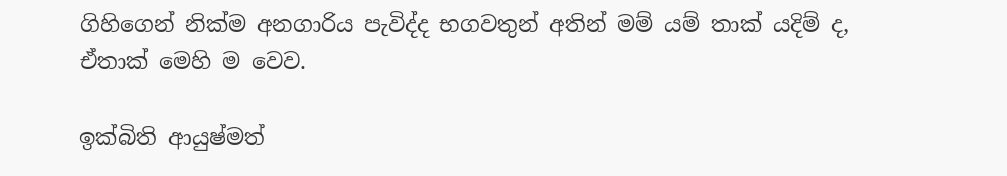ගිහිගෙන් නික්ම අනගාරිය පැවිද්ද භගවතුන් අතින් මම් යම් තාක් යදිම් ද, ඒතාක් මෙහි ම වෙව.

ඉක්බිති ආයුෂ්මත්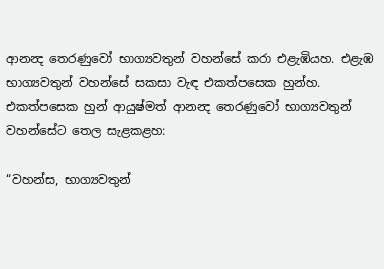ආනන්‍ද තෙරණුවෝ භාග්‍යවතුන් වහන්සේ කරා එළැඹියහ. එළැඹ භාග්‍යවතුන් වහන්සේ සකසා වැඳ එකත්පසෙක හුන්හ. එකත්පසෙක හුන් ආයුෂ්මත් ආනන්‍ද තෙරණුවෝ භාග්‍යවතුන් වහන්සේට තෙල සැළකළහ:

“වහන්ස, භාග්‍යවතුන්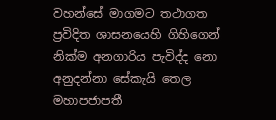වහන්සේ මාගමට තථාගත ප්‍ර‍විදිත ශාසනයෙහි ගිහිගෙන් නික්ම අනගාරිය පැවිද්ද නො අනුදන්නා සේකැයි තෙල මහාපජාපතී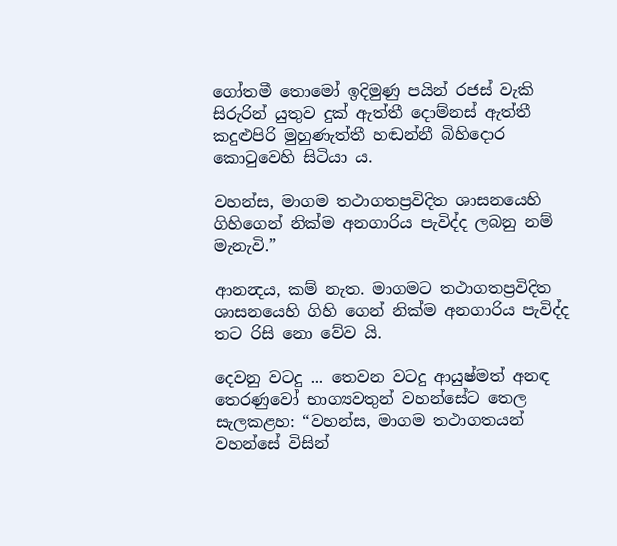ගෝතමී තොමෝ ඉදිමුණු පයින් රජස් වැකි සිරුරින් යුතුව දුක් ඇත්තී දොම්නස් ඇත්තී කදුළුපිරි මුහුණැත්තී හඬන්නී බිහිදොර කොටුවෙහි සිටියා ය.

වහන්ස, මාගම තථාගතප්‍ර‍විදිත ශාසනයෙහි ගිහිගෙන් නික්ම අනගාරිය පැවිද්ද ලබනු නම් මැනැවි.”

ආනන්‍දය, කම් නැත. මාගමට තථාගතප්‍ර‍විදිත ශාසනයෙහි ගිහි ගෙන් නික්ම අනගාරිය පැවිද්ද තට රිසි නො වේව යි.

දෙවනු වටදු ... තෙවන වටදු ආයුෂ්මත් අනඳ තෙරණුවෝ භාග්‍යවතුන් වහන්සේට තෙල සැලකළහ: “වහන්ස, මාගම තථාගතයන් වහන්සේ විසින්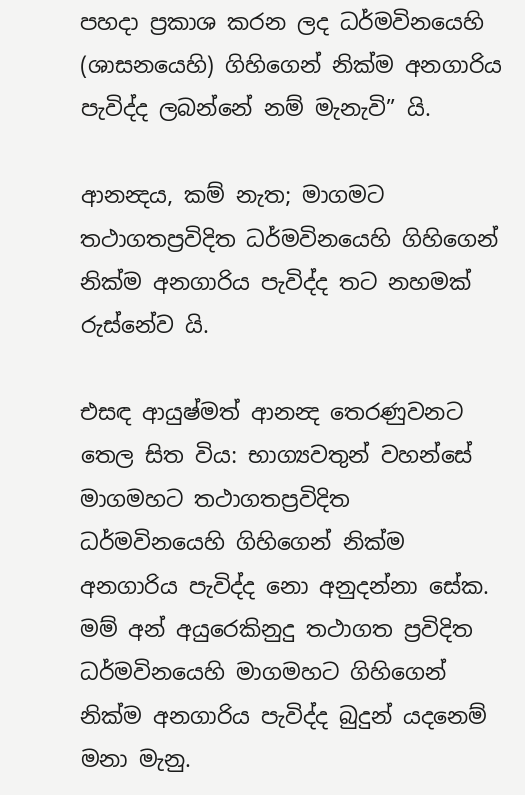පහදා ප්‍ර‍කාශ කරන ලද ධර්මවිනයෙහි (ශාසනයෙහි) ගිහිගෙන් නික්ම අනගාරිය පැවිද්ද ලබන්නේ නම් මැනැවි” යි.

ආනන්‍දය, කම් නැත; මාගමට තථාගතප්‍ර‍විදිත ධර්මවිනයෙහි ගිහිගෙන් නික්ම අනගාරිය පැවිද්ද තට නහමක් රුස්නේව යි.

එසඳ ආයුෂ්මත් ආනන්‍ද තෙරණුවනට තෙල සිත විය: භාග්‍යවතුන් වහන්සේ මාගමහට තථාගතප්‍ර‍විදිත ධර්මවිනයෙහි ගිහිගෙන් නික්ම අනගාරිය පැවිද්ද නො අනුදන්නා සේක. මම් අන් අයුරෙකිනුදු තථාගත ප්‍ර‍විදිත ධර්මවිනයෙහි මාගමහට ගිහිගෙන් නික්ම අනගාරිය පැවිද්ද බුදුන් යදනෙම් මනා මැනු.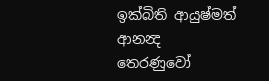ඉක්බිති ආයුෂ්මත් ආනන්‍ද තෙරණුවෝ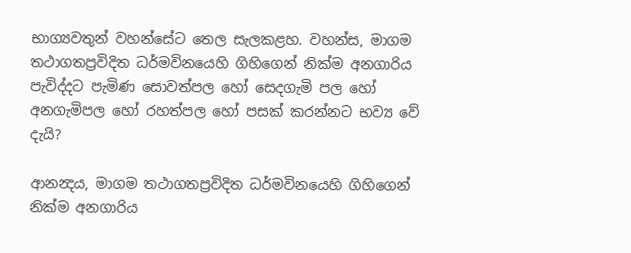භාග්‍යවතුන් වහන්සේට තෙල සැලකළහ. වහන්ස, මාගම තථාගතප්‍ර‍විදිත ධර්මවිනයෙහි ගිහිගෙන් නික්ම අනගාරිය පැවිද්දට පැමිණ සොවත්පල හෝ සෙදගැමි පල හෝ අනගැමිපල හෝ රහත්පල හෝ පසක් කරන්නට භව්‍ය වේ දැයි?

ආනන්‍දය, මාගම තථාගතප්‍ර‍විදිත ධර්මවිනයෙහි ගිහිගෙන් නික්ම අනගාරිය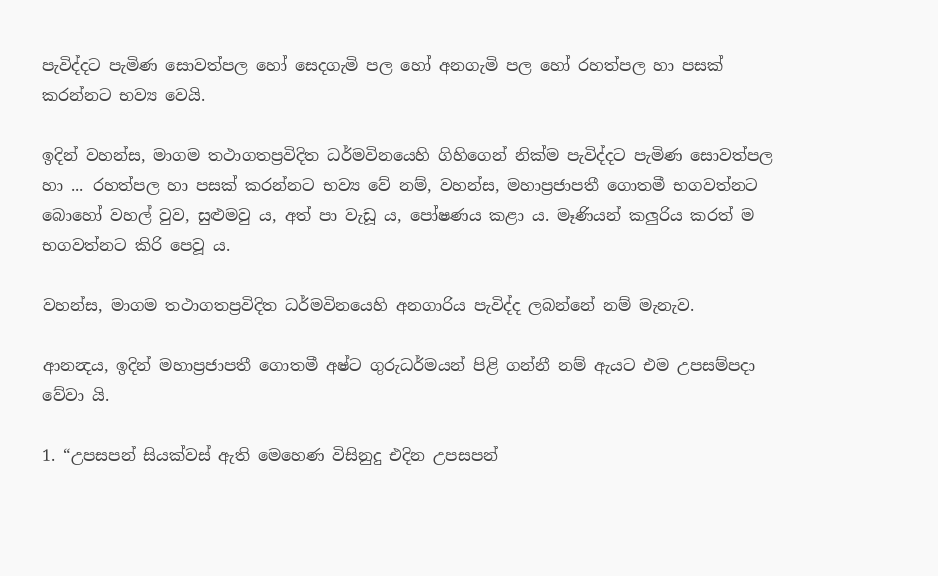පැවිද්දට පැමිණ සොවත්පල හෝ සෙදගැමි පල හෝ අනගැමි පල හෝ රහත්පල හා පසක් කරන්නට භව්‍ය වෙයි.

ඉදින් වහන්ස, මාගම තථාගතප්‍ර‍විදිත ධර්මවිනයෙහි ගිහිගෙන් නික්ම පැවිද්දට පැමිණ සොවත්පල හා ... රහත්පල හා පසක් කරන්නට භව්‍ය වේ නම්, වහන්ස, මහාප්‍ර‍ජාපතී ගොතමී භගවත්නට බොහෝ වහල් වුව, සුළුමවු ය, අත් පා වැඩූ ය, පෝෂණය කළා ය. මෑණියන් කලුරිය කරත් ම භගවත්නට කිරි පෙවූ ය.

වහන්ස, මාගම තථාගතප්‍ර‍විදිත ධර්මවිනයෙහි අනගාරිය පැවිද්ද ලබන්නේ නම් මැනැව.

ආනන්‍දය, ඉදින් මහාප්‍ර‍ජාපතී ගොතමී අෂ්ට ගුරුධර්මයන් පිළි ගන්නී නම් ඇයට එම උපසම්පදා වේවා යි.

1. “උපසපන් සියක්වස් ඇති මෙහෙණ විසිනුදු එදින උපසපන්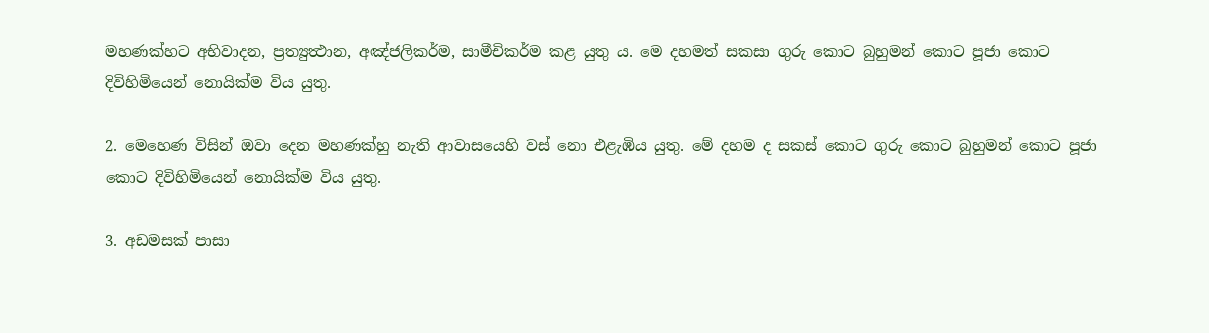මහණක්හට අභිවාදන, ප්‍ර‍ත්‍යුත්‍ථාන, අඤ්ජලිකර්ම, සාමීචිකර්ම කළ යුතු ය. මෙ දහමත් සකසා ගුරු කොට බුහුමන් කොට පූජා කොට දිවිහිමියෙන් නොයික්ම විය යුතු.

2. මෙහෙණ විසින් ඔවා දෙන මහණක්හු නැති ආවාසයෙහි වස් නො එළැඹිය යුතු. මේ දහම ද සකස් කොට ගුරු කොට බුහුමන් කොට පූජා කොට දිවිහිමියෙන් නොයික්ම විය යුතු.

3. අඩමසක් පාසා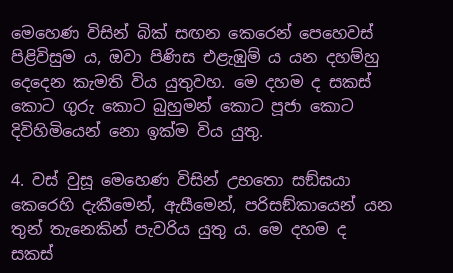මෙහෙණ විසින් බික් සඟන කෙරෙන් පෙහෙවස් පිළිවිසුම ය, ඔවා පිණිස එළැඹුම් ය යන දහම්හු දෙදෙන කැමති විය යුතුවහ. මෙ දහම ද සකස් කොට ගුරු කොට බුහුමන් කොට පූජා කොට දිවිහිමියෙන් නො ඉක්ම විය යුතු.

4. වස් වුසූ මෙහෙණ විසින් උභතො සඞ්ඝයා කෙරෙහි දැකීමෙන්, ඇසීමෙන්, පරිසඞ්කායෙන් යන තුන් තැනෙකින් පැවරිය යුතු ය. මෙ දහම ද සකස්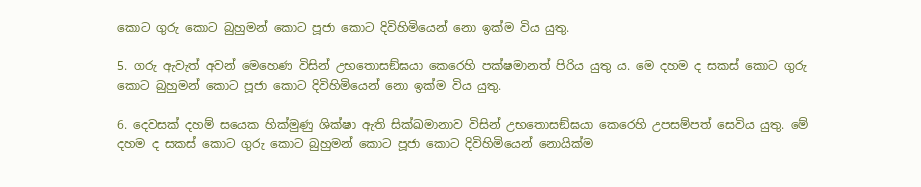කොට ගුරු කොට බුහුමන් කොට පූජා කොට දිවිහිමියෙන් නො ඉක්ම විය යුතු.

5. ගරු ඇවැත් අවන් මෙහෙණ විසින් උභතොසඞ්ඝයා කෙරෙහි පක්ෂමානත් පිරිය යුතු ය. මෙ දහම ද සකස් කොට ගුරු කොට බුහුමන් කොට පූජා කොට දිවිහිමියෙන් නො ඉක්ම විය යුතු.

6. දෙවසක් දහම් සයෙක හික්මුණු ශික්ෂා ඇති සික්ඛමානාව විසින් උභතොසඞ්ඝයා කෙරෙහි උපසම්පත් සෙවිය යුතු. මේ දහම ද සකස් කොට ගුරු කොට බුහුමන් කොට පූජා කොට දිවිහිමියෙන් නොයික්ම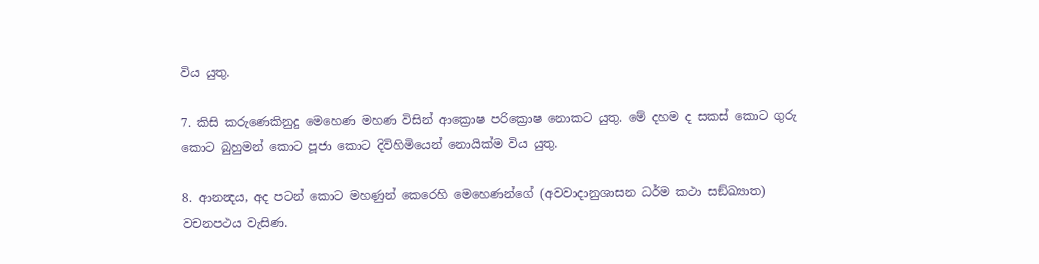විය යුතු.

7. කිසි කරුණෙකිනුදු මෙහෙණ මහණ විසින් ආක්‍රොෂ පරික්‍රොෂ නොකට යුතු. මේ දහම ද සකස් කොට ගුරු කොට බුහුමන් කොට පූජා කොට දිවිහිමියෙන් නොයික්ම විය යුතු.

8. ආනන්‍දය, අද පටන් කොට මහණුන් කෙරෙහි මෙහෙණන්ගේ (අවවාදානුශාසන ධර්ම කථා සඞ්ඛ්‍යාත) වචනපථය වැසිණ.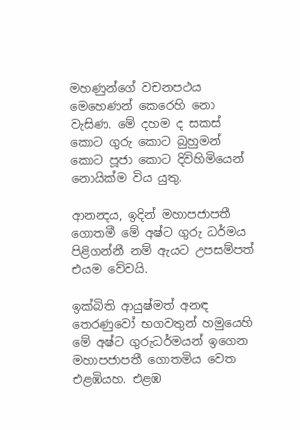මහණුන්ගේ වචනපථය මෙහෙණන් කෙරෙහි නො වැසිණ. මේ දහම ද සකස් කොට ගුරු කොට බුහුමන් කොට පූජා කොට දිවිහිමියෙන් නොයික්ම විය යුතු.

ආනන්‍දය, ඉදින් මහාපජාපතී ගොතමී මේ අෂ්ට ගුරු ධර්මය පිළිගන්නී නම් ඇයට උපසම්පත් එයම වේවයි.

ඉක්බිති ආයුෂ්මත් අනඳ තෙරණුවෝ භගවතුන් හමුයෙහි මේ අෂ්ට ගුරුධර්මයන් ඉගෙන මහාපජාපතී ගොතමිය වෙත එළඹියහ. එළඹ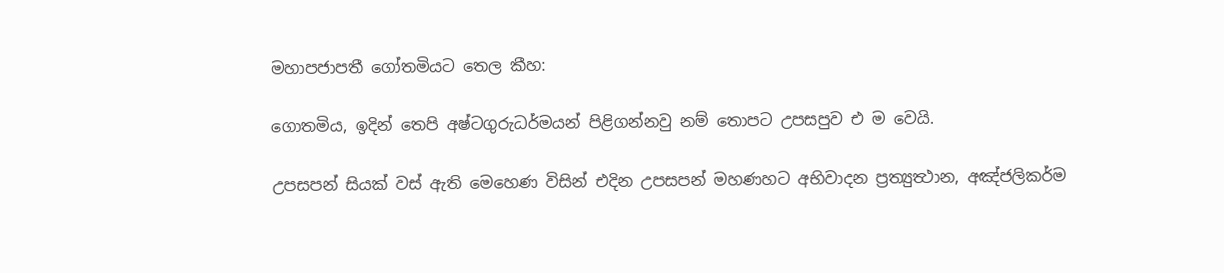මහාපජාපතී ගෝතමියට තෙල කීහ:

ගොතමිය, ඉදින් තෙපි අෂ්ටගුරුධර්මයන් පිළිගන්නවු නම් තොපට උපසපුව එ ම වෙයි.

උපසපන් සියක් වස් ඇති මෙහෙණ විසින් එදින උපසපන් මහණහට අභිවාදන ප්‍ර‍ත්‍යුත්‍ථාන, අඤ්ජලිකර්ම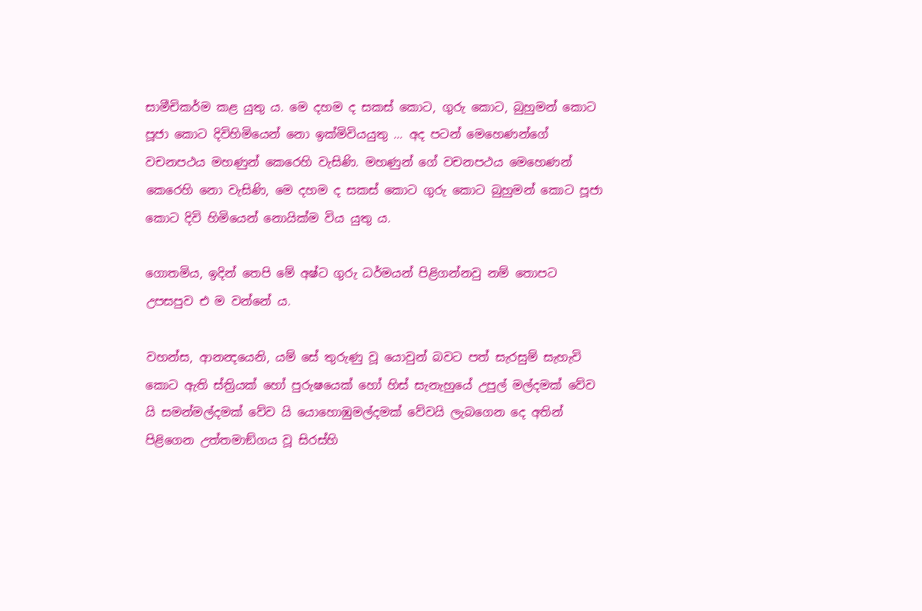සාමීචිකර්ම කළ යුතු ය. මෙ දහම ද සකස් කොට, ගුරු කොට, බුහුමන් කොට පූජා කොට දිවිහිමියෙන් නො ඉක්මිවියයුතු ... අද පටන් මෙහෙණන්ගේ වචනපථය මහණුන් කෙරෙහි වැසිණි. මහණුන් ගේ වචනපථය මෙහෙණන් කෙරෙහි නො වැසිණි, මෙ දහම ද සකස් කොට ගුරු කොට බුහුමන් කොට පූජා කොට දිවි හිමියෙන් නොයික්ම විය යුතු ය.

ගොතමිය, ඉදින් තෙපි මේ අෂ්ට ගුරු ධර්මයන් පිළිගන්නවු නම් තොපට උපසපුව එ ම වන්නේ ය.

වහන්ස, ආනන්‍දයෙනි, යම් සේ තුරුණු වූ යොවුන් බවට පත් සැරසුම් සැහැවි කොට ඇති ස්ත්‍රියක් හෝ පුරුෂයෙක් හෝ හිස් සැනැහුයේ උපුල් මල්දමක් වේව යි සමන්මල්දමක් වේව යි යොහොඹුමල්දමක් වේවයි ලැබගෙන දෙ අතින් පිළිගෙන උත්තමාඞ්ගය වූ සිරස්හි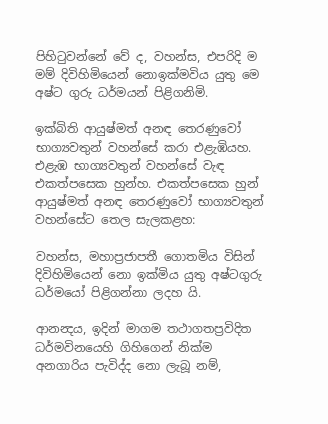පිහිටුවන්නේ වේ ද, වහන්ස, එපරිදි ම මම් දිවිහිමියෙන් නොඉක්මවිය යුතු මෙ අෂ්ට ගුරු ධර්මයන් පිළිගනිමි.

ඉක්බිති ආයුෂ්මත් අනඳ තෙරණුවෝ භාග්‍යවතුන් වහන්සේ කරා එළැඹියහ. එළැඹ භාග්‍යවතුන් වහන්සේ වැඳ එකත්පසෙක හුන්හ. එකත්පසෙක හුන් ආයුෂ්මත් අනඳ තෙරණුවෝ භාග්‍යවතුන් වහන්සේට තෙල සැලකළහ:

වහන්ස, මහාප්‍ර‍ජාපතී ගොතමිය විසින් දිවිහිමියෙන් නො ඉක්මිය යුතු අෂ්ටගුරු ධර්මයෝ පිළිගන්නා ලදහ යි.

ආනන්‍දය, ඉදින් මාගම තථාගතප්‍ර‍විදිත ධර්මවිනයෙහි ගිහිගෙන් නික්ම අනගාරිය පැවිද්ද නො ලැබූ නම්,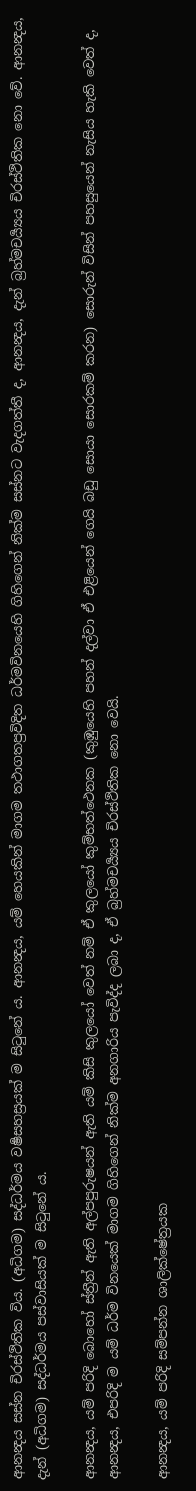ආනන්‍දය සස්න චිරස්ථිතික විය. (අධිගම) සද්ධර්මය වර්‍ෂසහස්‍ර‍යක් ම සිටුනේ ය. ආනන්‍දය, යම් හෙයකින් මාගම තථාගතප්‍ර‍විදිත ධර්මවිනයෙහි ගිහිගෙන් නික්ම සස්නට වැදගත්තී ද, ආනන්‍දය, දැන් බ්‍ර‍හ්මචර්‍ය්‍යය චිරස්ථිතික නො වේ. ආනන්‍දය, දැන් (අධිගම) සද්ධර්මය පස්වාසියක් ම සිටුනේ ය.

ආනන්‍දය, යම් පරිදි බොහෝ ස්ත්‍රීන් ඇති අල්පපුරුෂයන් ඇති යම් කිසි කුලයෝ වෙත් නම් ඒ කුලයෝ කුම්භත්ථෙනක (කුඹුයෙහි පහන් දල්වා ඒ එළියෙන් ගෙයි බඩු සොයා සොරකම් කරන) සොරුන් විසින් පහසුයෙන් නැසිය හැකි වෙත් ද, ආනන්‍දය, එපරිදි ම යම් ධර්ම විනයෙක් මාගම ගිහිගෙන් නික්ම අනගාරිය පැවිද්ද ලබා ද, ඒ බ්‍ර‍හ්මචර්‍ය්‍යය චිරස්ථිතික නො වෙයි.

ආනන්‍දය, යම් පරිදි සම්පන්න ශාලික්ෂේත්‍ර‍යක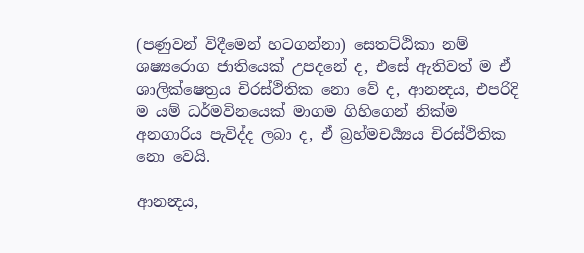(පණුවන් විදීමෙන් හටගන්නා) සෙතට්ඨිකා නම් ශෂ්‍යරොග ජාතියෙක් උපදනේ ද, එසේ ඇතිවත් ම ඒ ශාලික්ෂෙත්‍ර‍ය චිරස්ථිතික නො වේ ද, ආනන්‍දය, එපරිදි ම යම් ධර්මවිනයෙක් මාගම ගිහිගෙන් නික්ම අනගාරිය පැවිද්ද ලබා ද, ඒ බ්‍ර‍හ්මචර්‍ය්‍යය චිරස්ථිතික නො වෙයි.

ආනන්‍දය,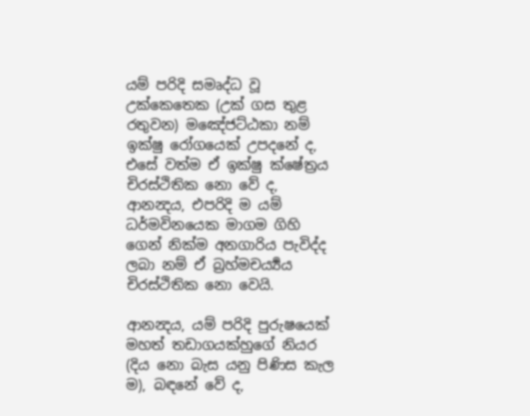යම් පරිදි සමෘද්ධ වූ උක්කෙතෙක (උක් ගස තුළ රතුවන) මඤේජට්ඨකා නම් ඉක්ෂු රෝගයෙක් උපදනේ ද, එසේ වත්ම ඒ ඉක්ෂු ක්ෂේත්‍ර‍ය චිරස්ථිතික නො වේ ද, ආනන්‍දය, එපරිදි ම යම් ධර්මවිනයෙක මාගම ගිහි ගෙන් නික්ම අනගාරිය පැවිද්ද ලබා නම් ඒ බ්‍ර‍හ්මචර්‍ය්‍යය චිරස්ථිතික නො වෙයි.

ආනන්‍දය, යම් පරිදි පුරුෂයෙක් මහත් තඩාගයක්හුගේ නියර (දිය නො බැස යනු පිණිස කැල ම), බඳනේ වේ ද,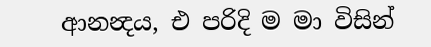ආනන්‍දය, එ පරිදි ම මා විසින්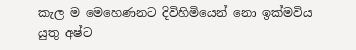කැල ම මෙහෙණනට දිවිහිමියෙන් නො ඉක්මවිය යුතු අෂ්ට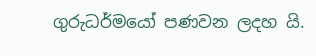ගුරුධර්මයෝ පණවන ලදහ යි.